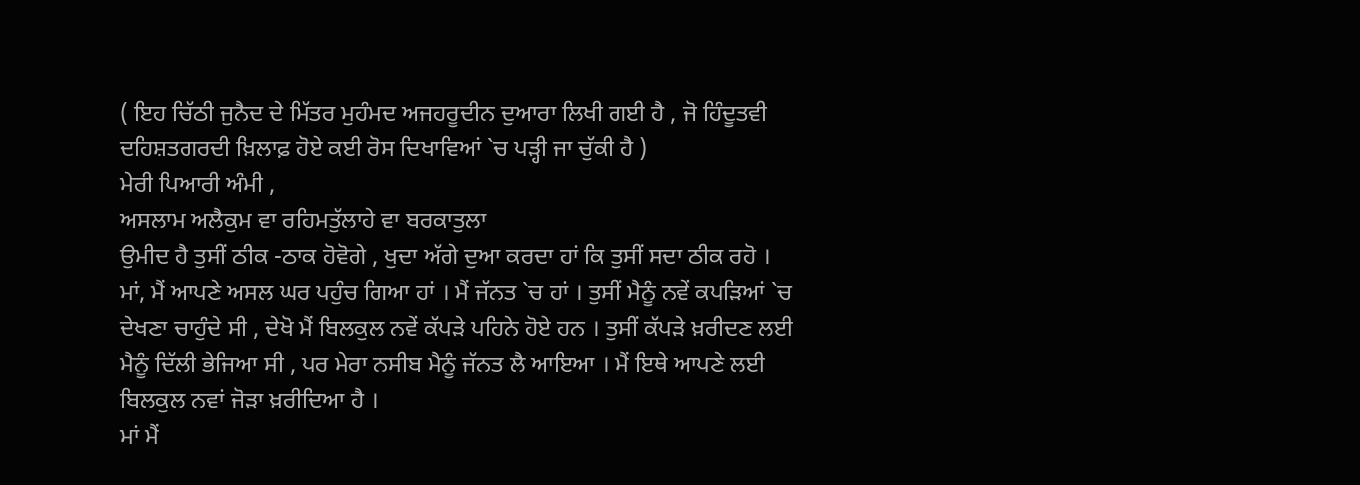( ਇਹ ਚਿੱਠੀ ਜੁਨੈਦ ਦੇ ਮਿੱਤਰ ਮੁਹੰਮਦ ਅਜਹਰੂਦੀਨ ਦੁਆਰਾ ਲਿਖੀ ਗਈ ਹੈ , ਜੋ ਹਿੰਦੂਤਵੀ ਦਹਿਸ਼ਤਗਰਦੀ ਖ਼ਿਲਾਫ਼ ਹੋਏ ਕਈ ਰੋਸ ਦਿਖਾਵਿਆਂ `ਚ ਪੜ੍ਹੀ ਜਾ ਚੁੱਕੀ ਹੈ )
ਮੇਰੀ ਪਿਆਰੀ ਅੰਮੀ ,
ਅਸਲਾਮ ਅਲੈਕੁਮ ਵਾ ਰਹਿਮਤੁੱਲਾਹੇ ਵਾ ਬਰਕਾਤੁਲਾ
ਉਮੀਦ ਹੈ ਤੁਸੀਂ ਠੀਕ -ਠਾਕ ਹੋਵੋਗੇ , ਖੁਦਾ ਅੱਗੇ ਦੁਆ ਕਰਦਾ ਹਾਂ ਕਿ ਤੁਸੀਂ ਸਦਾ ਠੀਕ ਰਹੋ ।
ਮਾਂ, ਮੈਂ ਆਪਣੇ ਅਸਲ ਘਰ ਪਹੁੰਚ ਗਿਆ ਹਾਂ । ਮੈਂ ਜੱਨਤ `ਚ ਹਾਂ । ਤੁਸੀਂ ਮੈਨੂੰ ਨਵੇਂ ਕਪੜਿਆਂ `ਚ ਦੇਖਣਾ ਚਾਹੁੰਦੇ ਸੀ , ਦੇਖੋ ਮੈਂ ਬਿਲਕੁਲ ਨਵੇਂ ਕੱਪੜੇ ਪਹਿਨੇ ਹੋਏ ਹਨ । ਤੁਸੀਂ ਕੱਪੜੇ ਖ਼ਰੀਦਣ ਲਈ ਮੈਨੂੰ ਦਿੱਲੀ ਭੇਜਿਆ ਸੀ , ਪਰ ਮੇਰਾ ਨਸੀਬ ਮੈਨੂੰ ਜੱਨਤ ਲੈ ਆਇਆ । ਮੈਂ ਇਥੇ ਆਪਣੇ ਲਈ ਬਿਲਕੁਲ ਨਵਾਂ ਜੋੜਾ ਖ਼ਰੀਦਿਆ ਹੈ ।
ਮਾਂ ਮੈਂ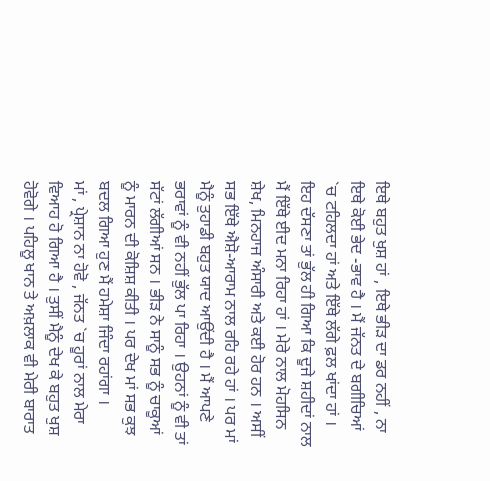ਇਥੇ ਬਹੁਤ ਖੁਸ਼ ਹਾਂ , ਇਥੇ ਭੀੜ ਦਾ ਡਰ ਨਹੀਂ , ਨਾ ਇਥੇ ਕੋਈ ਭੇਦ -ਭਾਵ ਹੈ । ਮੈਂ ਜੱਨਤ ਦੇ ਬਗੀਚਿਆਂ `ਚ ਟਹਿਲਦਾ ਹਾਂ ਅਤੇ ਇੱਥੇ ਲੱਗੇ ਫ਼ਲ ਖਾਂਦਾ ਹਾਂ । ਇਹ ਦੱਸਣਾ ਤਾਂ ਭੁੱਲ ਹੀ ਗਿਆ ਕਿ ਦੂਜੇ ਸ਼ਹੀਦਾਂ ਨਾਲ ਮੈਂ ਇੱਥੇ ਈਦ ਮਨਾ ਰਿਹਾ ਹਾਂ । ਮੇਰੇ ਨਾਲ ਮੋਹਸਿਨ ਸ਼ੇਖ, ਮਿਨਹਾਜ ਅੰਸਾਰੀ ਅਤੇ ਕਈ ਹੋਰ ਹਨ । ਅਸੀਂ ਸਭ ਇੱਥੇ ਐਸ਼ੋ-ਆਰਾਮ ਨਾਲ ਰਹਿ ਰਹੇ ਹਾਂ । ਪਰ ਮਾਂ ਮੈਨੂੰ ਤੁਹਾਡੀ ਬਹੁਤ ਯਾਦ ਆਉਂਦੀ ਹੈ । ਮੈਂ ਆਪਣੇ ਭਰਾਵਾਂ ਨੂੰ ਵੀ ਨਹੀਂ ਭੁੱਲ ਪਾ ਰਿਹਾ । ਉਹਨਾਂ ਨੂੰ ਵੀ ਤਾਂ ਸੱਟਾਂ ਲੱਗੀਆਂ ਸਨ । ਭੀੜ ਨੇ ਸਾਨੂੰ ਸਭ ਨੂੰ ਚਾਕੂਆਂ ਨੂੰ ਮਾਰਨ ਦੀ ਕੋਸ਼ਿਸ਼ ਕੀਤੀ । ਪਰ ਦੇਖ ਮਾਂ ਸਭ ਕੁਝ ਬਦਲ ਗਿਆ ਹੁਣ ਮੈਂ ਹਮੇਸ਼ਾ ਜਿੰਦਾ ਰਹਾਂਗਾ ।
ਮਾਂ , ਪ੍ਰੇਸ਼ਾਨ ਨਾ ਹੋਵੋ , ਜੱਨਤ `ਚ ਹੂਰਾਂ ਨਾਲ ਮੇਰਾ ਵਿਆਹ ਹੋ ਗਿਆ ਹੈ । ਤੁਸੀਂ ਮੈਨੂੰ ਦੇਖ ਕੇ ਬਹੁਤ ਖੁਸ਼ ਹੋਵੋਗੇ । ਪਹਿਲੂ ਖਾਨ ਤੇ ਅਖ਼ਲਾਕ ਵੀ ਮੇਰੀ ਬਾਰਾਤ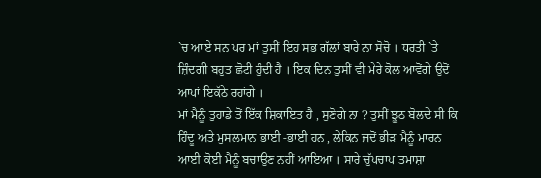`ਚ ਆਏ ਸਨ ਪਰ ਮਾਂ ਤੁਸੀਂ ਇਹ ਸਭ ਗੱਲਾਂ ਬਾਰੇ ਨਾ ਸੋਚੋ । ਧਰਤੀ `ਤੇ ਜ਼ਿੰਦਗੀ ਬਹੁਤ ਛੋਟੀ ਹੁੰਦੀ ਹੈ । ਇਕ ਦਿਨ ਤੁਸੀਂ ਵੀ ਮੇਰੇ ਕੋਲ ਆਵੋਂਗੇ ਉਦੋਂ ਆਪਾਂ ਇਕੱਠੇ ਰਹਾਂਗੇ ।
ਮਾਂ ਮੈਨੂੰ ਤੁਹਾਡੇ ਤੋਂ ਇੱਕ ਸ਼ਿਕਾਇਤ ਹੈ , ਸੁਣੋਗੇ ਨਾ ? ਤੁਸੀਂ ਝੂਠ ਬੋਲਦੇ ਸੀ ਕਿ ਹਿੰਦੂ ਅਤੇ ਮੁਸਲਮਾਨ ਭਾਈ -ਭਾਈ ਹਨ , ਲੇਕਿਨ ਜਦੋਂ ਭੀੜ ਮੈਨੂੰ ਮਾਰਨ ਆਈ ਕੋਈ ਮੈਨੂੰ ਬਚਾਉਣ ਨਹੀਂ ਆਇਆ । ਸਾਰੇ ਚੁੱਪਚਾਪ ਤਮਾਸ਼ਾ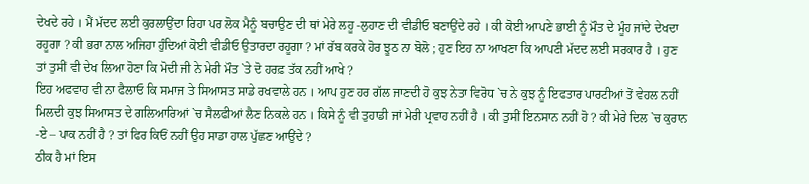ਦੇਖਦੇ ਰਹੇ । ਮੈਂ ਮੱਦਦ ਲਈ ਕੁਰਲਾਉਂਦਾ ਰਿਹਾ ਪਰ ਲੋਕ ਮੈਨੂੰ ਬਚਾਉਣ ਦੀ ਥਾਂ ਮੇਰੇ ਲਹੂ -ਲੁਹਾਣ ਦੀ ਵੀਡੀਓ ਬਣਾਉਂਦੇ ਰਹੇ । ਕੀ ਕੋਈ ਆਪਣੇ ਭਾਈ ਨੂੰ ਮੌਤ ਦੇ ਮੂੰਹ ਜਾਂਦੇ ਦੇਖਦਾ ਰਹੂਗਾ ? ਕੀ ਭਰਾ ਨਾਲ ਅਜਿਹਾ ਹੁੰਦਿਆਂ ਕੋਈ ਵੀਡੀਓ ਉਤਾਰਦਾ ਰਹੂਗਾ ? ਮਾਂ ਰੱਬ ਕਰਕੇ ਹੋਰ ਝੂਠ ਨਾ ਬੋਲੋ ; ਹੁਣ ਇਹ ਨਾ ਆਖਣਾ ਕਿ ਆਪਣੀ ਮੱਦਦ ਲਈ ਸਰਕਾਰ ਹੈ । ਹੁਣ ਤਾਂ ਤੁਸੀਂ ਵੀ ਦੇਖ ਲਿਆ ਹੋਣਾ ਕਿ ਮੋਦੀ ਜੀ ਨੇ ਮੇਰੀ ਮੌਤ `ਤੇ ਦੋ ਹਰਫ਼ ਤੱਕ ਨਹੀਂ ਆਖੇ ?
ਇਹ ਅਫਵਾਹ ਵੀ ਨਾ ਫੈਲਾਓ ਕਿ ਸਮਾਜ ਤੇ ਸਿਆਸਤ ਸਾਡੇ ਰਖਵਾਲੇ ਹਨ । ਆਪ ਹੁਣ ਹਰ ਗੱਲ ਜਾਣਦੀ ਹੋ ਕੁਝ ਨੇਤਾ ਵਿਰੋਧ `ਚ ਨੇ ਕੁਝ ਨੂੰ ਇਫਤਾਰ ਪਾਰਟੀਆਂ ਤੋਂ ਵੇਹਲ ਨਹੀਂ ਮਿਲਦੀ ਕੁਝ ਸਿਆਸਤ ਦੇ ਗਲਿਆਰਿਆਂ `ਚ ਸੈਲਫੀਆਂ ਲੈਣ ਨਿਕਲੇ ਹਨ । ਕਿਸੇ ਨੂੰ ਵੀ ਤੁਹਾਡੀ ਜਾਂ ਮੇਰੀ ਪ੍ਰਵਾਹ ਨਹੀਂ ਹੈ । ਕੀ ਤੁਸੀਂ ਇਨਸਾਨ ਨਹੀਂ ਹੋ ? ਕੀ ਮੇਰੇ ਦਿਲ `ਚ ਕੁਰਾਨ -ਏ – ਪਾਕ ਨਹੀਂ ਹੈ ? ਤਾਂ ਫਿਰ ਕਿਓਂ ਨਹੀਂ ਉਹ ਸਾਡਾ ਹਾਲ ਪੁੱਛਣ ਆਉਂਦੇ ?
ਠੀਕ ਹੈ ਮਾਂ ਇਸ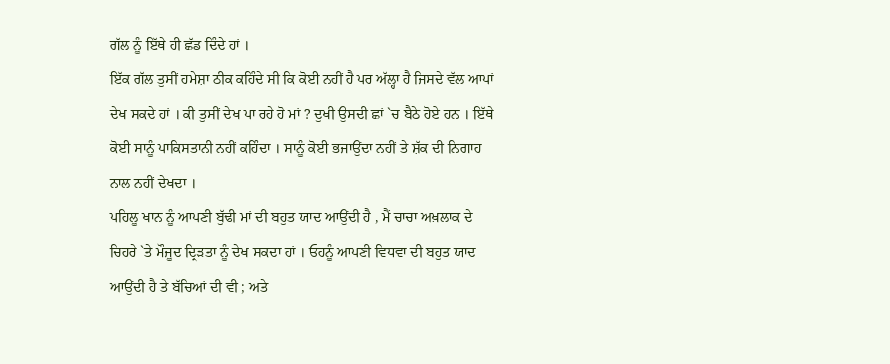ਗੱਲ ਨੂੰ ਇੱਥੇ ਹੀ ਛੱਡ ਦਿੰਦੇ ਹਾਂ ।
ਇੱਕ ਗੱਲ ਤੁਸੀਂ ਹਮੇਸ਼ਾ ਠੀਕ ਕਹਿੰਦੇ ਸੀ ਕਿ ਕੋਈ ਨਹੀਂ ਹੈ ਪਰ ਅੱਲ੍ਹਾ ਹੈ ਜਿਸਦੇ ਵੱਲ ਆਪਾਂ ਦੇਖ ਸਕਦੇ ਹਾਂ । ਕੀ ਤੁਸੀਂ ਦੇਖ ਪਾ ਰਹੇ ਹੋ ਮਾਂ ? ਦੁਖੀ ਉਸਦੀ ਛਾਂ `ਚ ਬੈਠੇ ਹੋਏ ਹਨ । ਇੱਥੇ ਕੋਈ ਸਾਨੂੰ ਪਾਕਿਸਤਾਨੀ ਨਹੀਂ ਕਹਿੰਦਾ । ਸਾਨੂੰ ਕੋਈ ਭਜਾਉਂਦਾ ਨਹੀਂ ਤੇ ਸ਼ੱਕ ਦੀ ਨਿਗਾਹ ਨਾਲ ਨਹੀਂ ਦੇਖਦਾ ।
ਪਹਿਲੂ ਖਾਨ ਨੂੰ ਆਪਣੀ ਬੁੱਢੀ ਮਾਂ ਦੀ ਬਹੁਤ ਯਾਦ ਆਉਂਦੀ ਹੈ , ਮੈਂ ਚਾਚਾ ਅਖ਼ਲਾਕ ਦੇ ਚਿਹਰੇ `ਤੇ ਮੌਜੂਦ ਦ੍ਰਿੜਤਾ ਨੂੰ ਦੇਖ ਸਕਦਾ ਹਾਂ । ਓਹਨੂੰ ਆਪਣੀ ਵਿਧਵਾ ਦੀ ਬਹੁਤ ਯਾਦ ਆਉਂਦੀ ਹੈ ਤੇ ਬੱਚਿਆਂ ਦੀ ਵੀ ; ਅਤੇ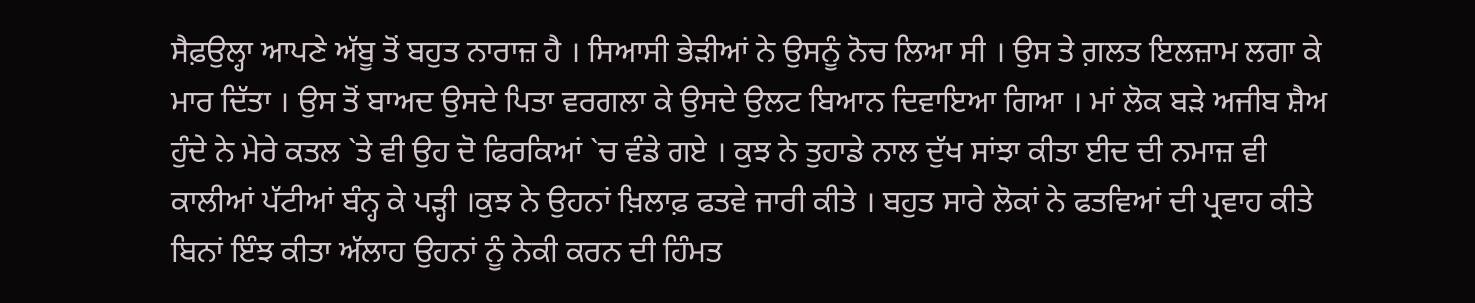ਸੈਫ਼ਉਲ੍ਹਾ ਆਪਣੇ ਅੱਬੂ ਤੋਂ ਬਹੁਤ ਨਾਰਾਜ਼ ਹੈ । ਸਿਆਸੀ ਭੇੜੀਆਂ ਨੇ ਉਸਨੂੰ ਨੋਚ ਲਿਆ ਸੀ । ਉਸ ਤੇ ਗ਼ਲਤ ਇਲਜ਼ਾਮ ਲਗਾ ਕੇ ਮਾਰ ਦਿੱਤਾ । ਉਸ ਤੋਂ ਬਾਅਦ ਉਸਦੇ ਪਿਤਾ ਵਰਗਲਾ ਕੇ ਉਸਦੇ ਉਲਟ ਬਿਆਨ ਦਿਵਾਇਆ ਗਿਆ । ਮਾਂ ਲੋਕ ਬੜੇ ਅਜੀਬ ਸ਼ੈਅ ਹੁੰਦੇ ਨੇ ਮੇਰੇ ਕਤਲ `ਤੇ ਵੀ ਉਹ ਦੋ ਫਿਰਕਿਆਂ `ਚ ਵੰਡੇ ਗਏ । ਕੁਝ ਨੇ ਤੁਹਾਡੇ ਨਾਲ ਦੁੱਖ ਸਾਂਝਾ ਕੀਤਾ ਈਦ ਦੀ ਨਮਾਜ਼ ਵੀ ਕਾਲੀਆਂ ਪੱਟੀਆਂ ਬੰਨ੍ਹ ਕੇ ਪੜ੍ਹੀ ।ਕੁਝ ਨੇ ਉਹਨਾਂ ਖ਼ਿਲਾਫ਼ ਫਤਵੇ ਜਾਰੀ ਕੀਤੇ । ਬਹੁਤ ਸਾਰੇ ਲੋਕਾਂ ਨੇ ਫਤਵਿਆਂ ਦੀ ਪ੍ਰਵਾਹ ਕੀਤੇ ਬਿਨਾਂ ਇੰਝ ਕੀਤਾ ਅੱਲਾਹ ਉਹਨਾਂ ਨੂੰ ਨੇਕੀ ਕਰਨ ਦੀ ਹਿੰਮਤ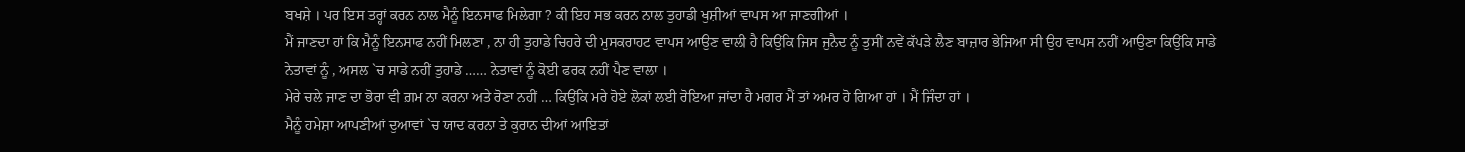ਬਖਸ਼ੇ । ਪਰ ਇਸ ਤਰ੍ਹਾਂ ਕਰਨ ਨਾਲ ਮੈਨੂੰ ਇਨਸਾਫ ਮਿਲੇਗਾ ? ਕੀ ਇਹ ਸਭ ਕਰਨ ਨਾਲ ਤੁਹਾਡੀ ਖੁਸ਼ੀਆਂ ਵਾਪਸ ਆ ਜਾਣਗੀਆਂ ।
ਮੈਂ ਜਾਣਦਾ ਹਾਂ ਕਿ ਮੈਨੂੰ ਇਨਸਾਫ ਨਹੀਂ ਮਿਲਣਾ , ਨਾ ਹੀ ਤੁਹਾਡੇ ਚਿਹਰੇ ਦੀ ਮੁਸਕਰਾਹਟ ਵਾਪਸ ਆਉਣ ਵਾਲੀ ਹੈ ਕਿਉਂਕਿ ਜਿਸ ਜੁਨੈਦ ਨੂੰ ਤੁਸੀਂ ਨਵੇਂ ਕੱਪੜੇ ਲੈਣ ਬਾਜ਼ਾਰ ਭੇਜਿਆ ਸੀ ਉਹ ਵਾਪਸ ਨਹੀਂ ਆਉਣਾ ਕਿਉਂਕਿ ਸਾਡੇ ਨੇਤਾਵਾਂ ਨੂੰ , ਅਸਲ `ਚ ਸਾਡੇ ਨਹੀਂ ਤੁਹਾਡੇ …… ਨੇਤਾਵਾਂ ਨੂੰ ਕੋਈ ਫਰਕ ਨਹੀਂ ਪੈਣ ਵਾਲਾ ।
ਮੇਰੇ ਚਲੇ ਜਾਣ ਦਾ ਭੋਰਾ ਵੀ ਗ਼ਮ ਨਾ ਕਰਨਾ ਅਤੇ ਰੋਣਾ ਨਹੀਂ … ਕਿਉਂਕਿ ਮਰੇ ਹੋਏ ਲੋਕਾਂ ਲਈ ਰੋਇਆ ਜਾਂਦਾ ਹੈ ਮਗਰ ਮੈਂ ਤਾਂ ਅਮਰ ਹੋ ਗਿਆ ਹਾਂ । ਮੈਂ ਜਿੰਦਾ ਹਾਂ ।
ਮੈਨੂੰ ਹਮੇਸ਼ਾ ਆਪਣੀਆਂ ਦੁਆਵਾਂ `ਚ ਯਾਦ ਕਰਨਾ ਤੇ ਕੁਰਾਨ ਦੀਆਂ ਆਇਤਾਂ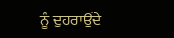ਨੂੰ ਦੁਹਰਾਉਂਦੇ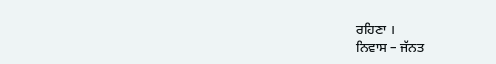ਰਹਿਣਾ ।
ਨਿਵਾਸ – ਜੱਨਤ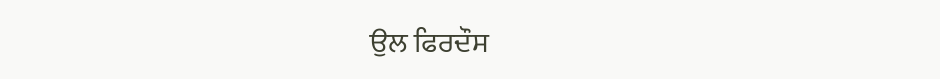ਉਲ ਫਿਰਦੌਸ